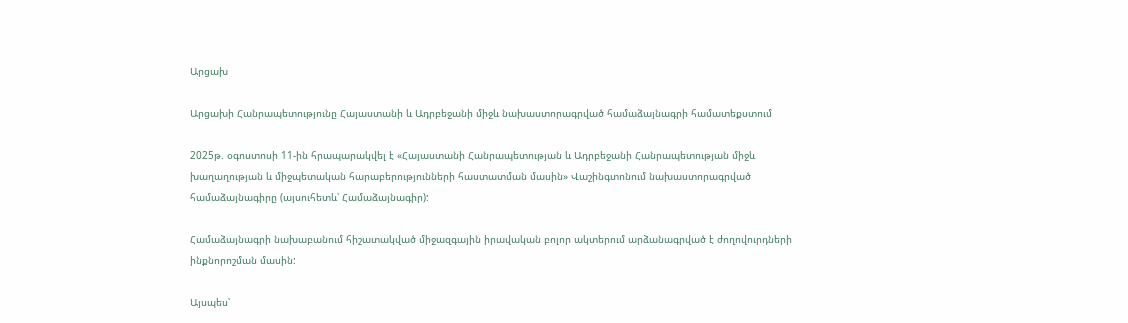Արցախ

Արցախի Հանրապետությունը Հայաստանի և Ադրբեջանի միջև նախաստորագրված համաձայնագրի համատեքստում

2025թ. օգոստոսի 11-ին հրապարակվել է «Հայաստանի Հանրապետության և Ադրբեջանի Հանրապետության միջև խաղաղության և միջպետական հարաբերությունների հաստատման մասին» Վաշինգտոնում նախաստորագրված համաձայնագիրը (այսուհետև՝ Համաձայնագիր):

Համաձայնագրի նախաբանում հիշատակված միջազգային իրավական բոլոր ակտերում արձանագրված է ժողովուրդների ինքնորոշման մասին:

Այսպես՝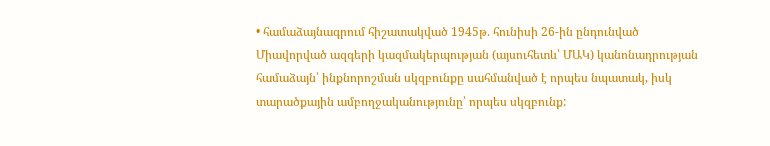• համաձայնագրում հիշատակված 1945թ. հունիսի 26-ին ընդունված Միավորված ազգերի կազմակերպության (այսուհետև՝ ՄԱԿ) կանոնադրության համաձայն՝ ինքնորոշման սկզբունքը սահմանված է որպես նպատակ, իսկ տարածքային ամբողջականությունը՝ որպես սկզբունք: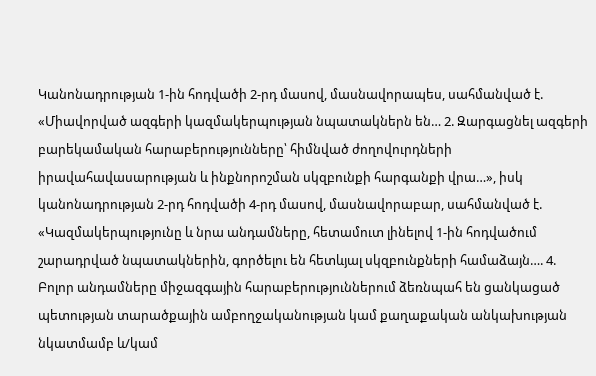Կանոնադրության 1-ին հոդվածի 2-րդ մասով, մասնավորապես, սահմանված է. «Միավորված ազգերի կազմակերպության նպատակներն են… 2. Զարգացնել ազգերի բարեկամական հարաբերությունները՝ հիմնված ժողովուրդների իրավահավասարության և ինքնորոշման սկզբունքի հարգանքի վրա…», իսկ կանոնադրության 2-րդ հոդվածի 4-րդ մասով, մասնավորաբար, սահմանված է. «Կազմակերպությունը և նրա անդամները, հետամուտ լինելով 1-ին հոդվածում շարադրված նպատակներին, գործելու են հետևյալ սկզբունքների համաձայն…. 4. Բոլոր անդամները միջազգային հարաբերություններում ձեռնպահ են ցանկացած պետության տարածքային ամբողջականության կամ քաղաքական անկախության նկատմամբ և/կամ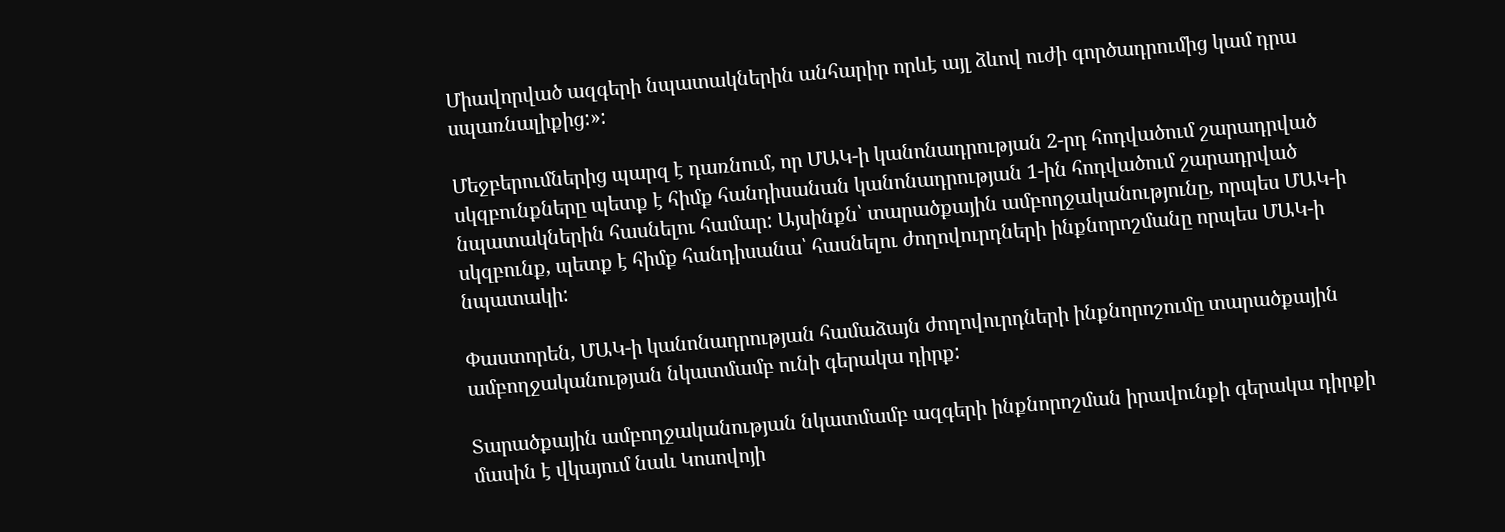Միավորված ազգերի նպատակներին անհարիր որևէ այլ ձևով ուժի գործադրումից կամ դրա սպառնալիքից:»:

Մեջբերումներից պարզ է դառնում, որ ՄԱԿ-ի կանոնադրության 2-րդ հոդվածում շարադրված սկզբունքները պետք է հիմք հանդիսանան կանոնադրության 1-ին հոդվածում շարադրված նպատակներին հասնելու համար: Այսինքն՝ տարածքային ամբողջականությունը, որպես ՄԱԿ-ի սկզբունք, պետք է հիմք հանդիսանա՝ հասնելու ժողովուրդների ինքնորոշմանը որպես ՄԱԿ-ի նպատակի:

Փաստորեն, ՄԱԿ-ի կանոնադրության համաձայն ժողովուրդների ինքնորոշումը տարածքային ամբողջականության նկատմամբ ունի գերակա դիրք:

Տարածքային ամբողջականության նկատմամբ ազգերի ինքնորոշման իրավունքի գերակա դիրքի մասին է վկայում նաև Կոսովոյի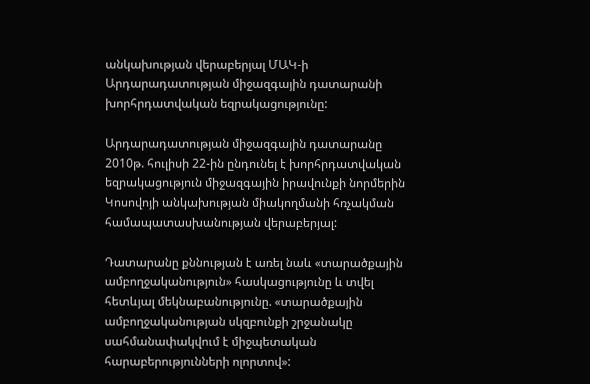անկախության վերաբերյալ ՄԱԿ-ի Արդարադատության միջազգային դատարանի խորհրդատվական եզրակացությունը:

Արդարադատության միջազգային դատարանը 2010թ. հուլիսի 22-ին ընդունել է խորհրդատվական եզրակացություն միջազգային իրավունքի նորմերին Կոսովոյի անկախության միակողմանի հռչակման համապատասխանության վերաբերյալ:

Դատարանը քննության է առել նաև «տարածքային ամբողջականություն» հասկացությունը և տվել հետևյալ մեկնաբանությունը. «տարածքային ամբողջականության սկզբունքի շրջանակը սահմանափակվում է միջպետական հարաբերությունների ոլորտով»: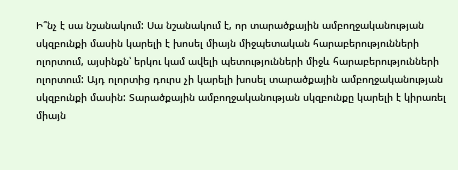Ի՞նչ է սա նշանակում: Սա նշանակում է, որ տարածքային ամբողջականության սկզբունքի մասին կարելի է խոսել միայն միջպետական հարաբերությունների ոլորտում, այսինքն՝ երկու կամ ավելի պետությունների միջև հարաբերությունների ոլորտում: Այդ ոլորտից դուրս չի կարելի խոսել տարածքային ամբողջականության սկզբունքի մասին: Տարածքային ամբողջականության սկզբունքը կարելի է կիրառել միայն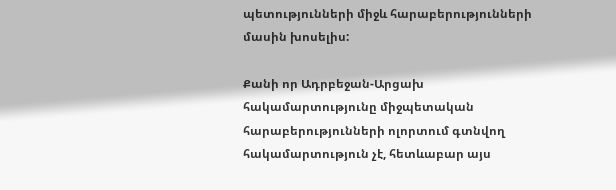պետությունների միջև հարաբերությունների մասին խոսելիս:

Քանի որ Ադրբեջան-Արցախ հակամարտությունը միջպետական հարաբերությունների ոլորտում գտնվող հակամարտություն չէ, հետևաբար այս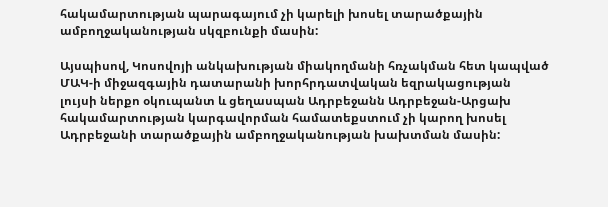հակամարտության պարագայում չի կարելի խոսել տարածքային ամբողջականության սկզբունքի մասին:

Այսպիսով, Կոսովոյի անկախության միակողմանի հռչակման հետ կապված ՄԱԿ-ի միջազգային դատարանի խորհրդատվական եզրակացության լույսի ներքո օկուպանտ և ցեղասպան Ադրբեջանն Ադրբեջան-Արցախ հակամարտության կարգավորման համատեքստում չի կարող խոսել Ադրբեջանի տարածքային ամբողջականության խախտման մասին: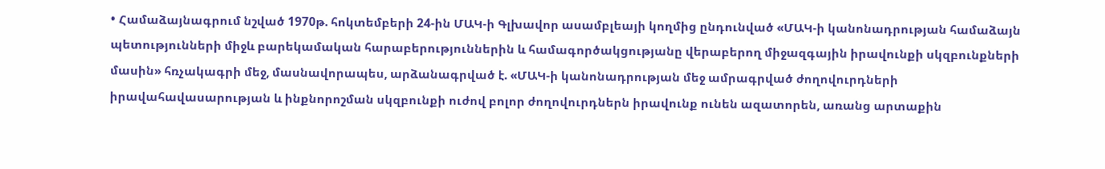• Համաձայնագրում նշված 1970թ. հոկտեմբերի 24-ին ՄԱԿ-ի Գլխավոր ասամբլեայի կողմից ընդունված «ՄԱԿ-ի կանոնադրության համաձայն պետությունների միջև բարեկամական հարաբերություններին և համագործակցությանը վերաբերող միջազգային իրավունքի սկզբունքների մասին» հռչակագրի մեջ, մասնավորապես, արձանագրված է. «ՄԱԿ-ի կանոնադրության մեջ ամրագրված ժողովուրդների իրավահավասարության և ինքնորոշման սկզբունքի ուժով բոլոր ժողովուրդներն իրավունք ունեն ազատորեն, առանց արտաքին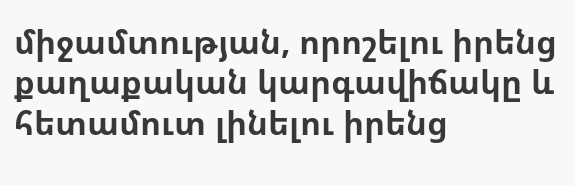միջամտության, որոշելու իրենց քաղաքական կարգավիճակը և հետամուտ լինելու իրենց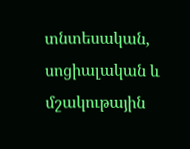տնտեսական, սոցիալական և մշակութային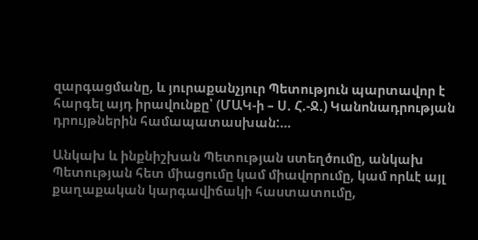զարգացմանը, և յուրաքանչյուր Պետություն պարտավոր է հարգել այդ իրավունքը՝ (ՄԱԿ-ի – Ս. Հ.-Ջ.) Կանոնադրության դրույթներին համապատասխան:…

Անկախ և ինքնիշխան Պետության ստեղծումը, անկախ Պետության հետ միացումը կամ միավորումը, կամ որևէ այլ քաղաքական կարգավիճակի հաստատումը,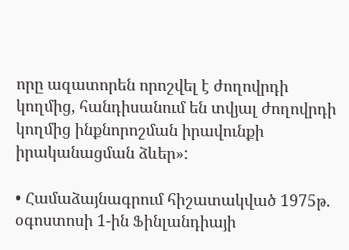որը ազատորեն որոշվել է ժողովրդի կողմից, հանդիսանում են տվյալ ժողովրդի կողմից ինքնորոշման իրավունքի իրականացման ձևեր»:

• Համաձայնագրում հիշատակված 1975թ. օգոստոսի 1-ին Ֆինլանդիայի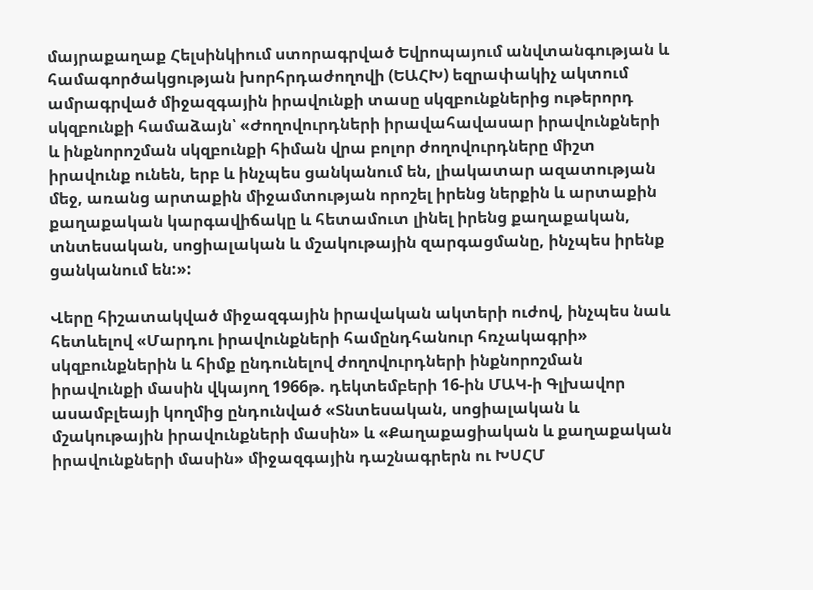մայրաքաղաք Հելսինկիում ստորագրված Եվրոպայում անվտանգության և համագործակցության խորհրդաժողովի (ԵԱՀԽ) եզրափակիչ ակտում ամրագրված միջազգային իրավունքի տասը սկզբունքներից ութերորդ սկզբունքի համաձայն՝ «Ժողովուրդների իրավահավասար իրավունքների և ինքնորոշման սկզբունքի հիման վրա բոլոր ժողովուրդները միշտ իրավունք ունեն, երբ և ինչպես ցանկանում են, լիակատար ազատության մեջ, առանց արտաքին միջամտության որոշել իրենց ներքին և արտաքին քաղաքական կարգավիճակը և հետամուտ լինել իրենց քաղաքական, տնտեսական, սոցիալական և մշակութային զարգացմանը, ինչպես իրենք ցանկանում են:»:

Վերը հիշատակված միջազգային իրավական ակտերի ուժով, ինչպես նաև հետևելով «Մարդու իրավունքների համընդհանուր հռչակագրի» սկզբունքներին և հիմք ընդունելով ժողովուրդների ինքնորոշման իրավունքի մասին վկայող 1966թ. դեկտեմբերի 16-ին ՄԱԿ-ի Գլխավոր ասամբլեայի կողմից ընդունված «Տնտեսական, սոցիալական և մշակութային իրավունքների մասին» և «Քաղաքացիական և քաղաքական իրավունքների մասին» միջազգային դաշնագրերն ու ԽՍՀՄ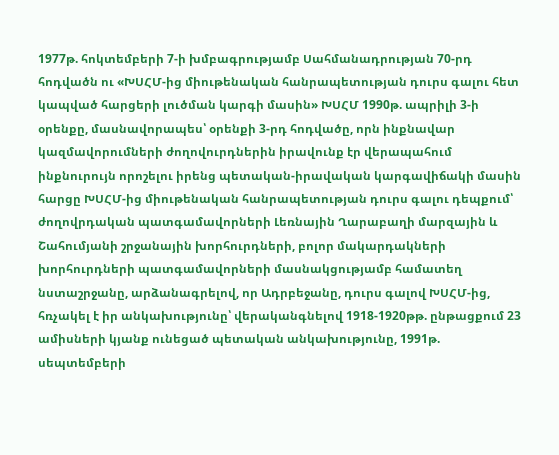1977թ. հոկտեմբերի 7-ի խմբագրությամբ Սահմանադրության 70-րդ հոդվածն ու «ԽՍՀՄ-ից միութենական հանրապետության դուրս գալու հետ կապված հարցերի լուծման կարգի մասին» ԽՍՀՄ 1990թ. ապրիլի 3-ի օրենքը, մասնավորապես՝ օրենքի 3-րդ հոդվածը, որն ինքնավար կազմավորումների ժողովուրդներին իրավունք էր վերապահում ինքնուրույն որոշելու իրենց պետական-իրավական կարգավիճակի մասին հարցը ԽՍՀՄ-ից միութենական հանրապետության դուրս գալու դեպքում՝ ժողովրդական պատգամավորների Լեռնային Ղարաբաղի մարզային և Շահումյանի շրջանային խորհուրդների, բոլոր մակարդակների խորհուրդների պատգամավորների մասնակցությամբ համատեղ նստաշրջանը, արձանագրելով, որ Ադրբեջանը, դուրս գալով ԽՍՀՄ-ից, հռչակել է իր անկախությունը՝ վերականգնելով 1918-1920թթ. ընթացքում 23 ամիսների կյանք ունեցած պետական անկախությունը, 1991թ. սեպտեմբերի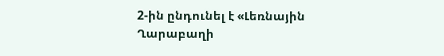2-ին ընդունել է «Լեռնային Ղարաբաղի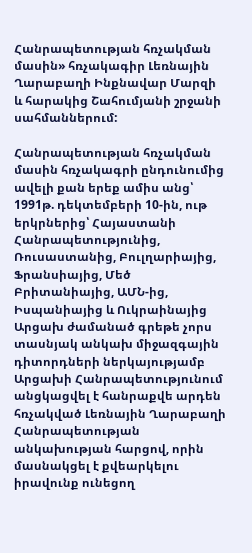Հանրապետության հռչակման մասին» հռչակագիր Լեռնային Ղարաբաղի Ինքնավար Մարզի և հարակից Շահումյանի շրջանի սահմաններում:

Հանրապետության հռչակման մասին հռչակագրի ընդունումից ավելի քան երեք ամիս անց՝ 1991թ. դեկտեմբերի 10-ին, ութ երկրներից՝ Հայաստանի Հանրապետությունից, Ռուսաստանից, Բուլղարիայից, Ֆրանսիայից, Մեծ Բրիտանիայից, ԱՄՆ-ից, Իսպանիայից և Ուկրաինայից Արցախ ժամանած գրեթե չորս տասնյակ անկախ միջազգային դիտորդների ներկայությամբ Արցախի Հանրապետությունում անցկացվել է հանրաքվե արդեն հռչակված Լեռնային Ղարաբաղի Հանրապետության անկախության հարցով, որին մասնակցել է քվեարկելու իրավունք ունեցող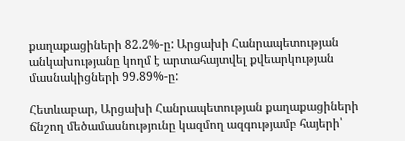քաղաքացիների 82.2%-ը: Արցախի Հանրապետության անկախությանը կողմ է արտահայտվել քվեարկության մասնակիցների 99.89%-ը:

Հետևաբար, Արցախի Հանրապետության քաղաքացիների ճնշող մեծամասնությունը կազմող ազգությամբ հայերի՝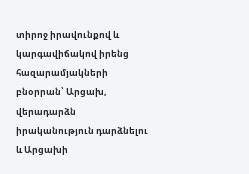տիրոջ իրավունքով և կարգավիճակով իրենց հազարամյակների բնօրրան՝ Արցախ, վերադարձն իրականություն դարձնելու և Արցախի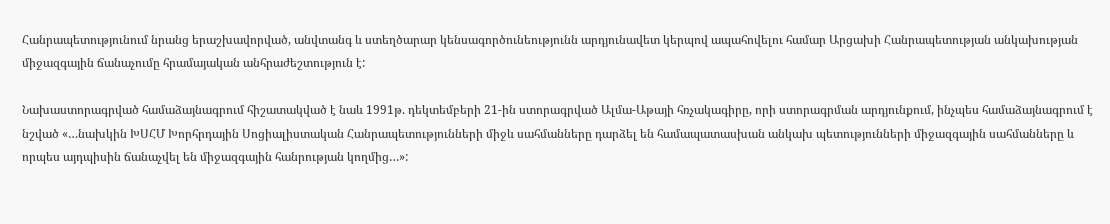Հանրապետությունում նրանց երաշխավորված, անվտանգ և ստեղծարար կենսագործունեությունն արդյունավետ կերպով ապահովելու համար Արցախի Հանրապետության անկախության միջազգային ճանաչումը հրամայական անհրաժեշտություն է:

Նախաստորագրված համաձայնագրում հիշատակված է նաև 1991թ. դեկտեմբերի 21-ին ստորագրված Ալմա-Աթայի հռչակագիրը, որի ստորագրման արդյունքում, ինչպես համաձայնագրում է նշված «…նախկին ԽՍՀՄ Խորհրդային Սոցիալիստական Հանրապետությունների միջև սահմանները դարձել են համապատասխան անկախ պետությունների միջազգային սահմանները և որպես այդպիսին ճանաչվել են միջազգային հանրության կողմից…»: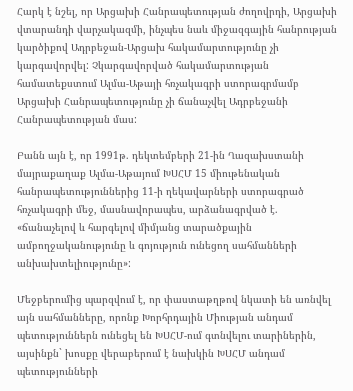Հարկ է նշել, որ Արցախի Հանրապետության ժողովրդի, Արցախի վտարանդի վարչակազմի, ինչպես նաև միջազգային հանրության կարծիքով Ադրբեջան-Արցախ հակամարտությունը չի կարգավորվել: Չկարգավորված հակամարտության համատեքստում Ալմա-Աթայի հռչակագրի ստորագրմամբ Արցախի Հանրապետությունը չի ճանաչվել Ադրբեջանի Հանրապետության մաս:

Բանն այն է, որ 1991թ. դեկտեմբերի 21-ին Ղազախստանի մայրաքաղաք Ալմա-Աթայում ԽՍՀՄ 15 միութենական հանրապետություններից 11-ի ղեկավարների ստորագրած հռչակագրի մեջ, մասնավորապես, արձանագրված է. «ճանաչելով և հարգելով միմյանց տարածքային ամբողջականությունը և գոյություն ունեցող սահմանների անխախտելիությունը»:

Մեջբերումից պարզվում է, որ փաստաթղթով նկատի են առնվել այն սահմանները, որոնք Խորհրդային Միության անդամ պետություններն ունեցել են ԽՍՀՄ-ում գտնվելու տարիներին, այսինքն` խոսքը վերաբերում է նախկին ԽՍՀՄ անդամ պետությունների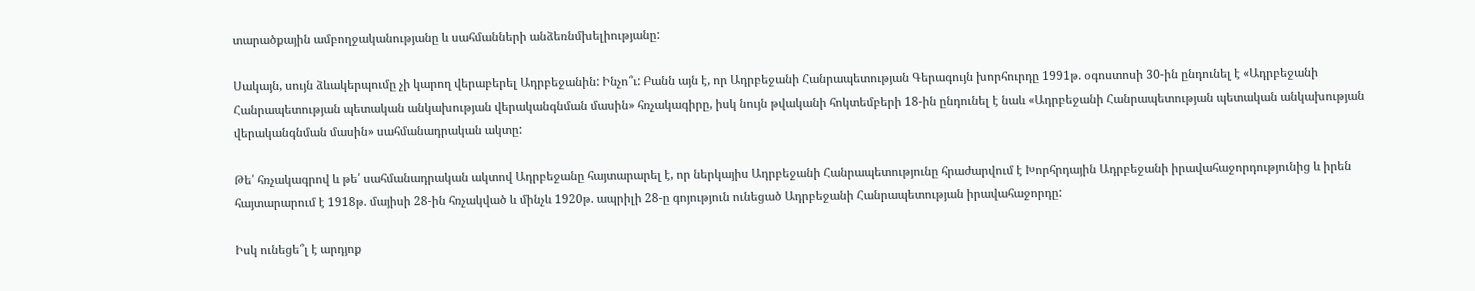տարածքային ամբողջականությանը և սահմանների անձեռնմխելիությանը:

Սակայն, սույն ձևակերպումը չի կարող վերաբերել Ադրբեջանին: Ինչո՞ւ: Բանն այն է, որ Ադրբեջանի Հանրապետության Գերագույն խորհուրդը 1991թ. օգոստոսի 30-ին ընդունել է «Ադրբեջանի Հանրապետության պետական անկախության վերականգնման մասին» հռչակագիրը, իսկ նույն թվականի հոկտեմբերի 18-ին ընդունել է նաև «Ադրբեջանի Հանրապետության պետական անկախության վերականգնման մասին» սահմանադրական ակտը:

Թե՛ հռչակագրով և թե՛ սահմանադրական ակտով Ադրբեջանը հայտարարել է, որ ներկայիս Ադրբեջանի Հանրապետությունը հրաժարվում է Խորհրդային Ադրբեջանի իրավահաջորդությունից և իրեն հայտարարում է 1918թ. մայիսի 28-ին հռչակված և մինչև 1920թ. ապրիլի 28-ը գոյություն ունեցած Ադրբեջանի Հանրապետության իրավահաջորդը:

Իսկ ունեցե՞լ է արդյոք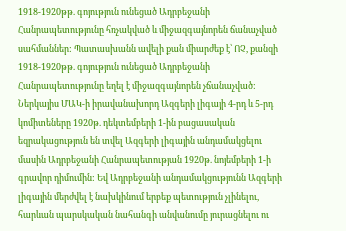1918-1920թթ. գոյություն ունեցած Ադրբեջանի Հանրապետությունը հռչակված և միջազգայնորեն ճանաչված սահմաններ: Պատասխանն ավելի քան միարժեք է՝ ՈՉ, քանզի 1918-1920թթ. գոյություն ունեցած Ադրբեջանի Հանրապետությունը եղել է միջազգայնորեն չճանաչված: Ներկայիս ՄԱԿ-ի իրավանախորդ Ազգերի լիգայի 4-րդ և 5-րդ կոմիտեները 1920թ. դեկտեմբերի 1-ին բացասական եզրակացություն են տվել Ազգերի լիգային անդամակցելու մասին Ադրբեջանի Հանրապետության 1920թ. նոյեմբերի 1-ի գրավոր դիմումին: Եվ Ադրբեջանի անդամակցությունն Ազգերի լիգային մերժվել է նախկինում երբեք պետություն չլինելու, հարևան պարսկական նահանգի անվանումը յուրացնելու ու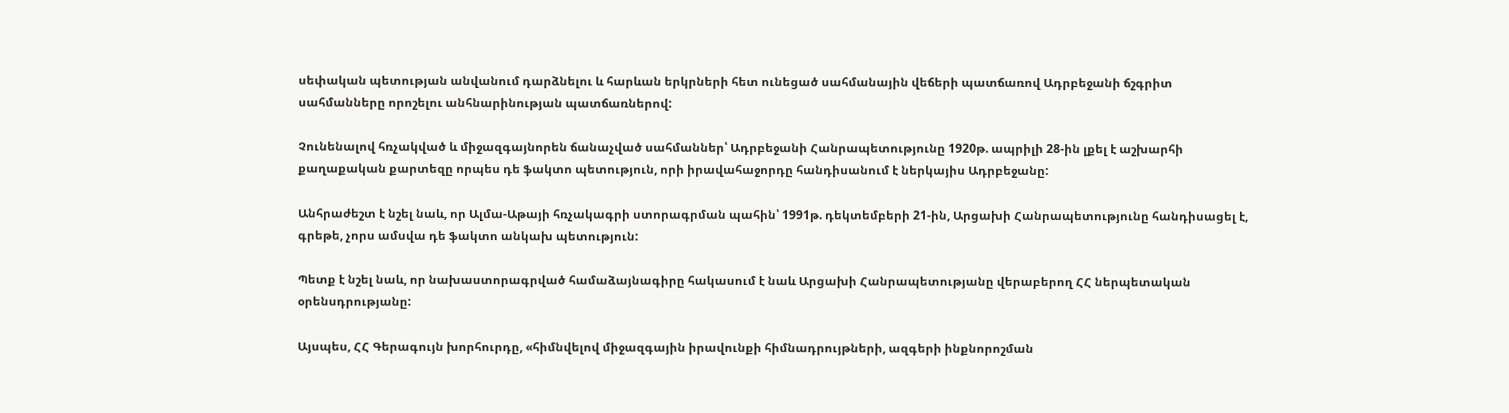սեփական պետության անվանում դարձնելու և հարևան երկրների հետ ունեցած սահմանային վեճերի պատճառով Ադրբեջանի ճշգրիտ սահմանները որոշելու անհնարինության պատճառներով:

Չունենալով հռչակված և միջազգայնորեն ճանաչված սահմաններ՝ Ադրբեջանի Հանրապետությունը 1920թ. ապրիլի 28-ին լքել է աշխարհի քաղաքական քարտեզը որպես դե ֆակտո պետություն, որի իրավահաջորդը հանդիսանում է ներկայիս Ադրբեջանը:

Անհրաժեշտ է նշել նաև, որ Ալմա-Աթայի հռչակագրի ստորագրման պահին՝ 1991թ. դեկտեմբերի 21-ին, Արցախի Հանրապետությունը հանդիսացել է, գրեթե, չորս ամսվա դե ֆակտո անկախ պետություն:

Պետք է նշել նաև, որ նախաստորագրված համաձայնագիրը հակասում է նաև Արցախի Հանրապետությանը վերաբերող ՀՀ ներպետական օրենսդրությանը:

Այսպես, ՀՀ Գերագույն խորհուրդը, «հիմնվելով միջազգային իրավունքի հիմնադրույթների, ազգերի ինքնորոշման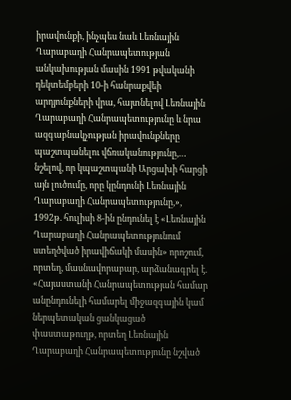իրավունքի, ինչպես նաև Լեռնային Ղարաբաղի Հանրապետության անկախության մասին 1991 թվականի դեկտեմբերի 10-ի հանրաքվեի արդյունքների վրա, հայտնելով Լեռնային Ղարաբաղի Հանրապետությունը և նրա ազգաբնակչության իրավունքները պաշտպանելու վճռականությունը,… նշելով, որ կպաշտպանի Արցախի հարցի այն լուծումը, որը կընդունի Լեռնային Ղարաբաղի Հանրապետությունը,», 1992թ. հուլիսի 8-ին ընդունել է «Լեռնային Ղարաբաղի Հանրապետությունում ստեղծված իրավիճակի մասին» որոշում, որտեղ, մասնավորաբար, արձանագրել է. «Հայաստանի Հանրապետության համար անընդունելի համարել միջազգային կամ ներպետական ցանկացած փաստաթուղթ, որտեղ Լեռնային Ղարաբաղի Հանրապետությունը նշված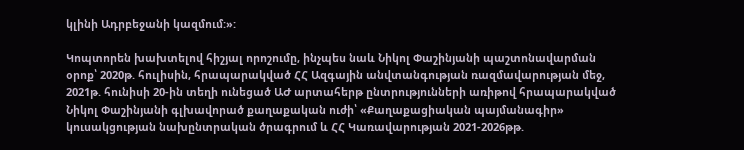կլինի Ադրբեջանի կազմում:»:

Կոպտորեն խախտելով հիշյալ որոշումը, ինչպես նաև Նիկոլ Փաշինյանի պաշտոնավարման օրոք՝ 2020թ. հուլիսին, հրապարակված ՀՀ Ազգային անվտանգության ռազմավարության մեջ, 2021թ. հունիսի 20-ին տեղի ունեցած ԱԺ արտահերթ ընտրությունների առիթով հրապարակված Նիկոլ Փաշինյանի գլխավորած քաղաքական ուժի՝ «Քաղաքացիական պայմանագիր» կուսակցության նախընտրական ծրագրում և ՀՀ Կառավարության 2021-2026թթ.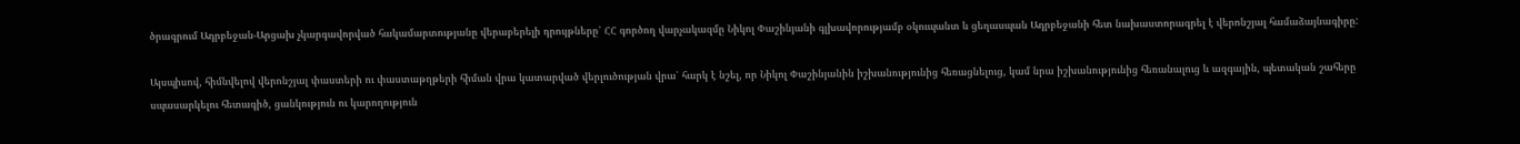ծրագրում Ադրբեջան-Արցախ չկարգավորված հակամարտությանը վերաբերելի դրույթները՝ ՀՀ գործող վարչակազմը Նիկոլ Փաշինյանի գլխավորությամբ օկուպանտ և ցեղասպան Ադրբեջանի հետ նախաստորագրել է վերոնշյալ համաձայնագիրը:

Այսպիսով, հիմնվելով վերոնշյալ փաստերի ու փաստաթղթերի հիման վրա կատարված վերլուծության վրա՝ հարկ է նշել, որ Նիկոլ Փաշինյանին իշխանությունից հեռացնելուց, կամ նրա իշխանությունից հեռանալուց և ազգային, պետական շահերը սպասարկելու հետագիծ, ցանկություն ու կարողություն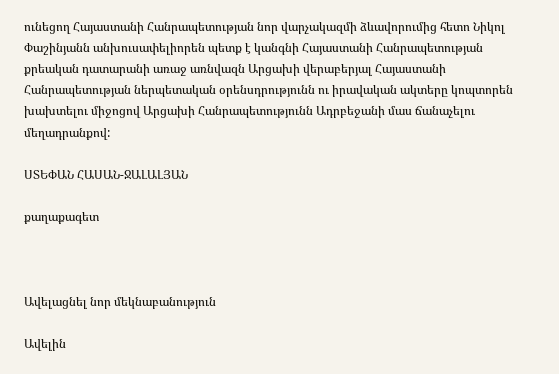ունեցող Հայաստանի Հանրապետության նոր վարչակազմի ձևավորումից հետո Նիկոլ Փաշինյանն անխուսափելիորեն պետք է կանգնի Հայաստանի Հանրապետության քրեական դատարանի առաջ առնվազն Արցախի վերաբերյալ Հայաստանի Հանրապետության ներպետական օրենսդրությունն ու իրավական ակտերը կոպտորեն խախտելու միջոցով Արցախի Հանրապետությունն Ադրբեջանի մաս ճանաչելու մեղադրանքով:

ՍՏԵՓԱՆ ՀԱՍԱՆ-ՋԱԼԱԼՅԱՆ

քաղաքագետ



Ավելացնել նոր մեկնաբանություն

Ավելին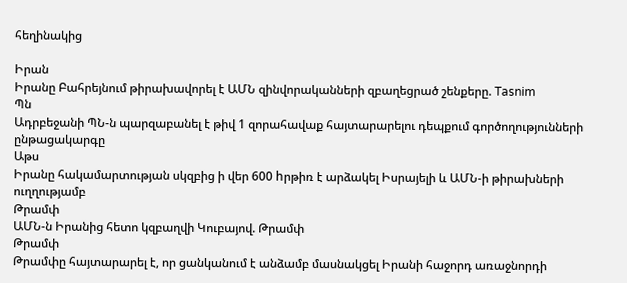հեղինակից

Իրան
Իրանը Բահրեյնում թիրախավորել է ԱՄՆ զինվորականների զբաղեցրած շենքերը. Tasnim
Պն
Ադրբեջանի ՊՆ-ն պարզաբանել է թիվ 1 զորահավաք հայտարարելու դեպքում գործողությունների ընթացակարգը
Աթս
Իրանը հակամարտության սկզբից ի վեր 600 hրթիռ է արձակել Իսրայելի և ԱՄՆ-ի թիրախների ուղղությամբ
Թրամփ
ԱՄՆ-ն Իրանից հետո կզբաղվի Կուբայով. Թրամփ
Թրամփ
Թրամփը հայտարարել է, որ ցանկանում է անձամբ մասնակցել Իրանի հաջորդ առաջնորդի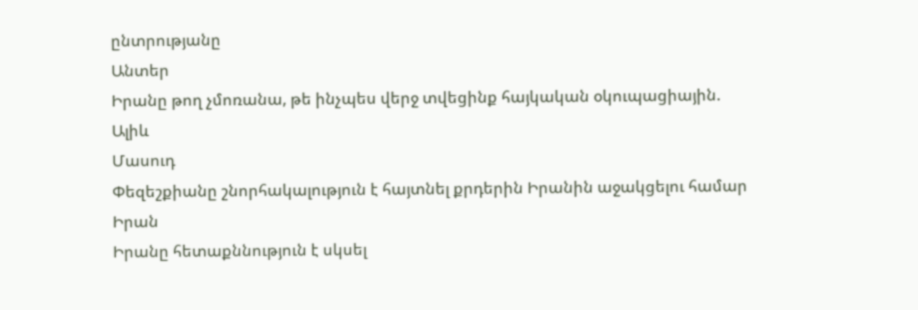ընտրությանը
Անտեր
Իրանը թող չմոռանա, թե ինչպես վերջ տվեցինք հայկական օկուպացիային. Ալիև
Մասուդ
Փեզեշքիանը շնորհակալություն է հայտնել քրդերին Իրանին աջակցելու համար
Իրան
Իրանը հետաքննություն է սկսել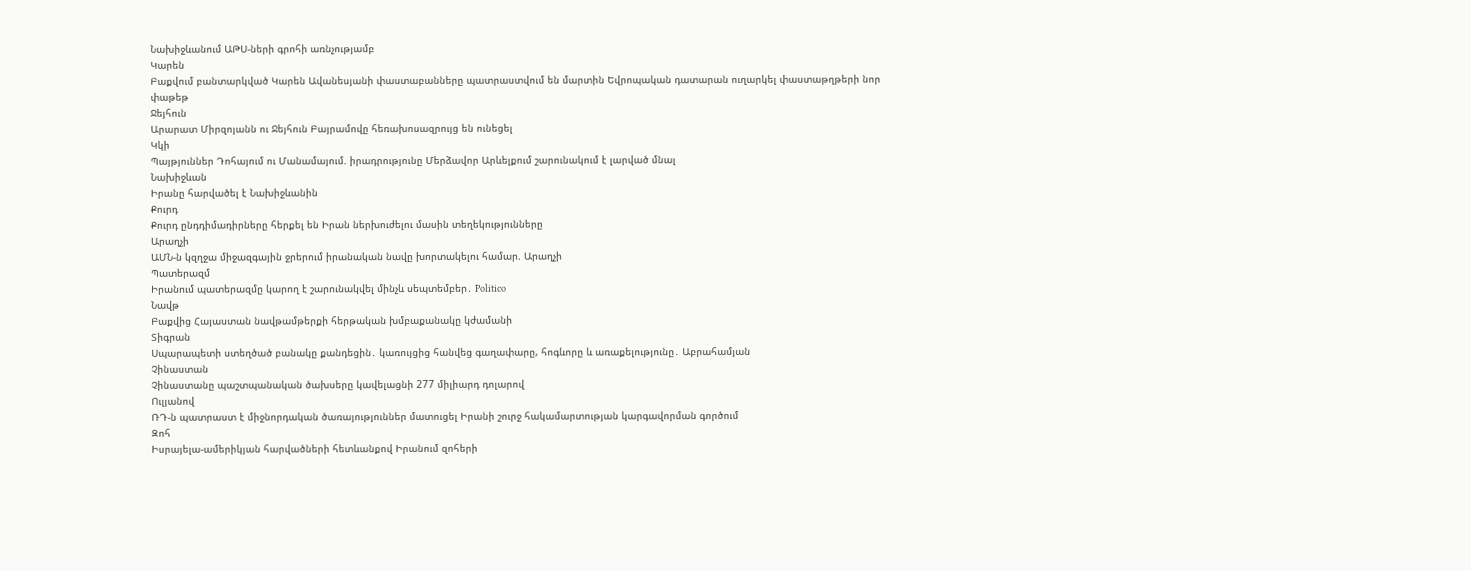Նախիջևանում ԱԹՍ-ների գրոհի առնչությամբ
Կարեն
Բաքվում բանտարկված Կարեն Ավանեսյանի փաստաբանները պատրաստվում են մարտին Եվրոպական դատարան ուղարկել փաստաթղթերի նոր փաթեթ
Ջեյհուն
Արարատ Միրզոյանն ու Ջեյհուն Բայրամովը հեռախոսազրույց են ունեցել
Կկի
Պայթյուններ Դոհայում ու Մանամայում. իրադրությունը Մերձավոր Արևելքում շարունակում է լարված մնալ
Նախիջևան
Իրանը հարվածել է Նախիջևանին
Քուրդ
Քուրդ ընդդիմադիրները հերքել են Իրան ներխուժելու մասին տեղեկությունները
Արաղչի
ԱՄՆ-ն կզղջա միջազգային ջրերում իրանական նավը խորտակելու համար. Արաղչի
Պատերազմ
Իրանում պատերազմը կարող է շարունակվել մինչև սեպտեմբեր․ Politico
Նավթ
Բաքվից Հայաստան նավթամթերքի հերթական խմբաքանակը կժամանի
Տիգրան
Սպարապետի ստեղծած բանակը քանդեցին․ կառույցից հանվեց գաղափարը, հոգևորը և առաքելությունը․ Աբրահամյան
Չինաստան
Չինաստանը պաշտպանական ծախսերը կավելացնի 277 միլիարդ դոլարով
Ուլյանով
ՌԴ-ն պատրաստ է միջնորդական ծառայություններ մատուցել Իրանի շուրջ հակամարտության կարգավորման գործում
Զոհ
Իսրայելա-ամերիկյան հարվածների հետևանքով Իրանում զոհերի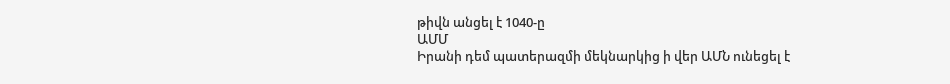թիվն անցել է 1040-ը
ԱՄՄ
Իրանի դեմ պատերազմի մեկնարկից ի վեր ԱՄՆ ունեցել է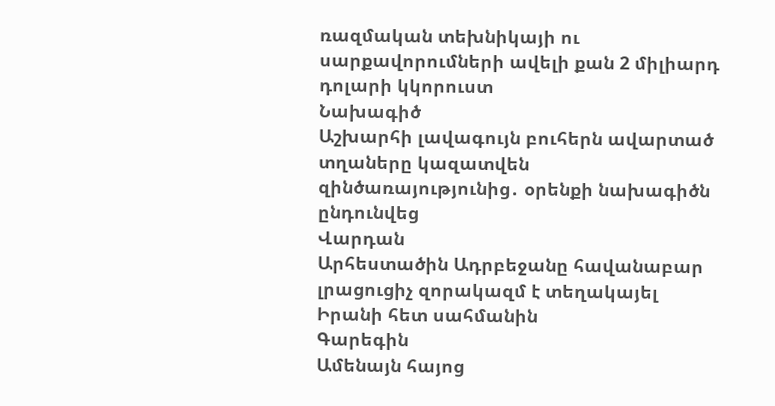ռազմական տեխնիկայի ու սարքավորումների ավելի քան 2 միլիարդ դոլարի կկորուստ
Նախագիծ
Աշխարհի լավագույն բուհերն ավարտած տղաները կազատվեն զինծառայությունից․ օրենքի նախագիծն ընդունվեց
Վարդան
Արհեստածին Ադրբեջանը հավանաբար լրացուցիչ զորակազմ է տեղակայել Իրանի հետ սահմանին
Գարեգին
Ամենայն հայոց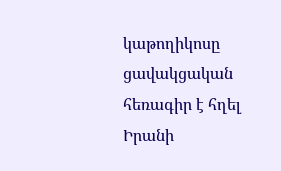կաթողիկոսը ցավակցական հեռագիր է հղել Իրանի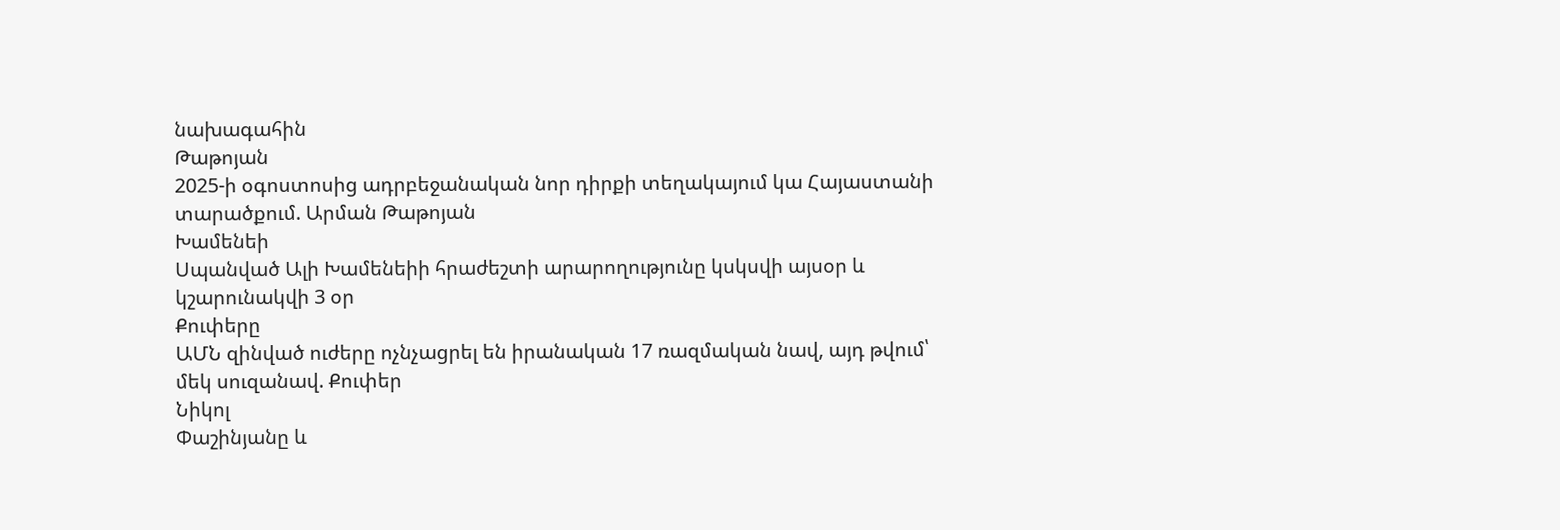նախագահին
Թաթոյան
2025-ի օգոստոսից ադրբեջանական նոր դիրքի տեղակայում կա Հայաստանի տարածքում. Արման Թաթոյան
Խամենեի
Սպանված Ալի Խամենեիի հրաժեշտի արարողությունը կսկսվի այսօր և կշարունակվի 3 օր
Քուփերը
ԱՄՆ զինված ուժերը ոչնչացրել են իրանական 17 ռազմական նավ, այդ թվում՝ մեկ սուզանավ. Քուփեր
Նիկոլ
Փաշինյանը և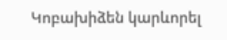Կոբախիձեն կարևորել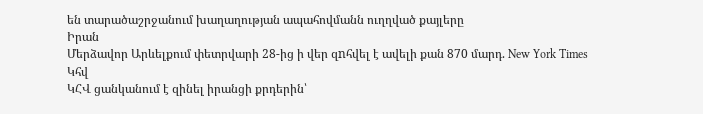են տարածաշրջանում խաղաղության ապահովմանն ուղղված քայլերը
Իրան
Մերձավոր Արևելքում փետրվարի 28-ից ի վեր զnհվել է ավելի քան 870 մարդ. New York Times
Կհվ
ԿՀՎ ցանկանում է զինել իրանցի քրդերին՝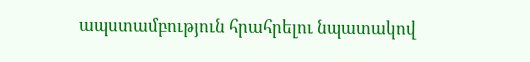ապստամբություն հրահրելու նպատակով